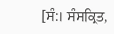[ਸੰ:। ਸੰਸਕ੍ਰਿਤ,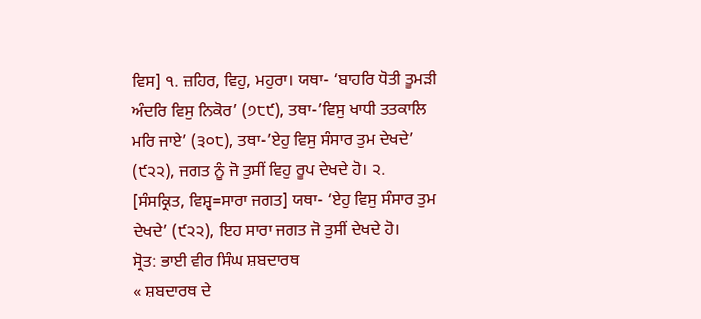ਵਿਸ] ੧. ਜ਼ਹਿਰ, ਵਿਹੁ, ਮਹੁਰਾ। ਯਥਾ- ‘ਬਾਹਰਿ ਧੋਤੀ ਤੂਮੜੀ ਅੰਦਰਿ ਵਿਸੁ ਨਿਕੋਰ’ (੭੮੯), ਤਥਾ-’ਵਿਸੁ ਖਾਧੀ ਤਤਕਾਲਿ ਮਰਿ ਜਾਏ’ (੩੦੮), ਤਥਾ-’ਏਹੁ ਵਿਸੁ ਸੰਸਾਰ ਤੁਮ ਦੇਖਦੇ’ (੯੨੨), ਜਗਤ ਨੂੰ ਜੋ ਤੁਸੀਂ ਵਿਹੁ ਰੂਪ ਦੇਖਦੇ ਹੋ। ੨. [ਸੰਸਕ੍ਰਿਤ, ਵਿਸ਼੍ਵ=ਸਾਰਾ ਜਗਤ] ਯਥਾ- ‘ਏਹੁ ਵਿਸੁ ਸੰਸਾਰ ਤੁਮ ਦੇਖਦੇ’ (੯੨੨), ਇਹ ਸਾਰਾ ਜਗਤ ਜੋ ਤੁਸੀਂ ਦੇਖਦੇ ਹੋ।
ਸ੍ਰੋਤ: ਭਾਈ ਵੀਰ ਸਿੰਘ ਸ਼ਬਦਾਰਥ
« ਸ਼ਬਦਾਰਥ ਦੇ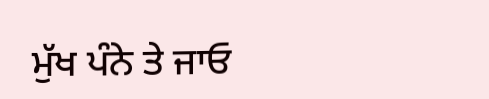ਮੁੱਖ ਪੰਨੇ ਤੇ ਜਾਓ